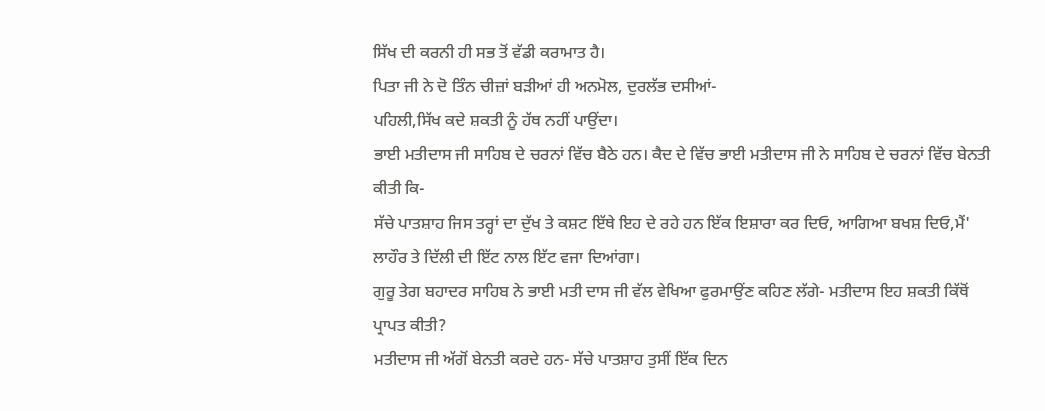ਸਿੱਖ ਦੀ ਕਰਨੀ ਹੀ ਸਭ ਤੋਂ ਵੱਡੀ ਕਰਾਮਾਤ ਹੈ।
ਪਿਤਾ ਜੀ ਨੇ ਦੋ ਤਿੰਨ ਚੀਜ਼ਾਂ ਬੜੀਆਂ ਹੀ ਅਨਮੋਲ, ਦੁਰਲੱਭ ਦਸੀਆਂ-
ਪਹਿਲੀ,ਸਿੱਖ ਕਦੇ ਸ਼ਕਤੀ ਨੂੰ ਹੱਥ ਨਹੀਂ ਪਾਉਂਦਾ।
ਭਾਈ ਮਤੀਦਾਸ ਜੀ ਸਾਹਿਬ ਦੇ ਚਰਨਾਂ ਵਿੱਚ ਬੈਠੇ ਹਨ। ਕੈਦ ਦੇ ਵਿੱਚ ਭਾਈ ਮਤੀਦਾਸ ਜੀ ਨੇ ਸਾਹਿਬ ਦੇ ਚਰਨਾਂ ਵਿੱਚ ਬੇਨਤੀ ਕੀਤੀ ਕਿ-
ਸੱਚੇ ਪਾਤਸ਼ਾਹ ਜਿਸ ਤਰ੍ਹਾਂ ਦਾ ਦੁੱਖ ਤੇ ਕਸ਼ਟ ਇੱਥੇ ਇਹ ਦੇ ਰਹੇ ਹਨ ਇੱਕ ਇਸ਼ਾਰਾ ਕਰ ਦਿਓ, ਆਗਿਆ ਬਖਸ਼ ਦਿਓ,ਮੈਂ' ਲਾਹੌਰ ਤੇ ਦਿੱਲੀ ਦੀ ਇੱਟ ਨਾਲ ਇੱਟ ਵਜਾ ਦਿਆਂਗਾ।
ਗੁਰੂ ਤੇਗ ਬਹਾਦਰ ਸਾਹਿਬ ਨੇ ਭਾਈ ਮਤੀ ਦਾਸ ਜੀ ਵੱਲ ਵੇਖਿਆ ਫੁਰਮਾਉਂਣ ਕਹਿਣ ਲੱਗੇ- ਮਤੀਦਾਸ ਇਹ ਸ਼ਕਤੀ ਕਿੱਥੋਂ ਪ੍ਰਾਪਤ ਕੀਤੀ?
ਮਤੀਦਾਸ ਜੀ ਅੱਗੋਂ ਬੇਨਤੀ ਕਰਦੇ ਹਨ- ਸੱਚੇ ਪਾਤਸ਼ਾਹ ਤੁਸੀਂ ਇੱਕ ਦਿਨ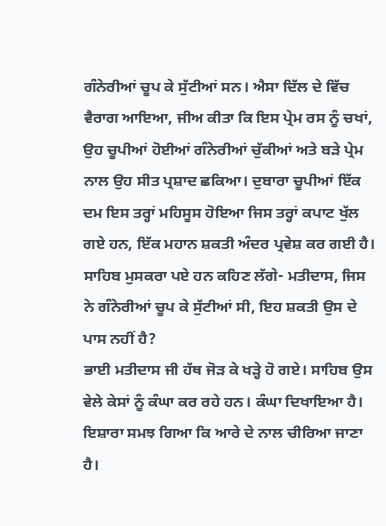ਗੰਨੇਰੀਆਂ ਚੂਪ ਕੇ ਸੁੱਟੀਆਂ ਸਨ। ਐਸਾ ਦਿੱਲ ਦੇ ਵਿੱਚ ਵੈਰਾਗ ਆਇਆ, ਜੀਅ ਕੀਤਾ ਕਿ ਇਸ ਪ੍ਰੇਮ ਰਸ ਨੂੰ ਚਖਾਂ, ਉਹ ਚੂਪੀਆਂ ਹੋਈਆਂ ਗੰਨੇਰੀਆਂ ਚੁੱਕੀਆਂ ਅਤੇ ਬੜੇ ਪ੍ਰੇਮ ਨਾਲ ਉਹ ਸੀਤ ਪ੍ਰਸ਼ਾਦ ਛਕਿਆ। ਦੁਬਾਰਾ ਚੂਪੀਆਂ ਇੱਕ ਦਮ ਇਸ ਤਰ੍ਹਾਂ ਮਹਿਸੂਸ ਹੋਇਆ ਜਿਸ ਤਰ੍ਹਾਂ ਕਪਾਟ ਖੁੱਲ ਗਏ ਹਨ, ਇੱਕ ਮਹਾਨ ਸ਼ਕਤੀ ਅੰਦਰ ਪ੍ਰਵੇਸ਼ ਕਰ ਗਈ ਹੈ।
ਸਾਹਿਬ ਮੁਸਕਰਾ ਪਏ ਹਨ ਕਹਿਣ ਲੱਗੇ- ਮਤੀਦਾਸ, ਜਿਸ ਨੇ ਗੰਨੇਰੀਆਂ ਚੂਪ ਕੇ ਸੁੱਟੀਆਂ ਸੀ, ਇਹ ਸ਼ਕਤੀ ਉਸ ਦੇ ਪਾਸ ਨਹੀਂ ਹੈ?
ਭਾਈ ਮਤੀਦਾਸ ਜੀ ਹੱਥ ਜੋੜ ਕੇ ਖੜ੍ਹੇ ਹੋ ਗਏ। ਸਾਹਿਬ ਉਸ ਵੇਲੇ ਕੇਸਾਂ ਨੂੰ ਕੰਘਾ ਕਰ ਰਹੇ ਹਨ। ਕੰਘਾ ਦਿਖਾਇਆ ਹੈ। ਇਸ਼ਾਰਾ ਸਮਝ ਗਿਆ ਕਿ ਆਰੇ ਦੇ ਨਾਲ ਚੀਰਿਆ ਜਾਣਾ ਹੈ।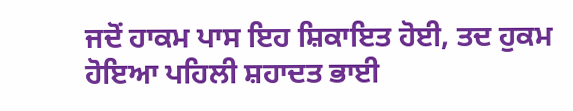ਜਦੋਂ ਹਾਕਮ ਪਾਸ ਇਹ ਸ਼ਿਕਾਇਤ ਹੋਈ, ਤਦ ਹੁਕਮ ਹੋਇਆ ਪਹਿਲੀ ਸ਼ਹਾਦਤ ਭਾਈ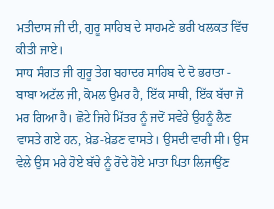ਮਤੀਦਾਸ ਜੀ ਦੀ, ਗੁਰੂ ਸਾਹਿਬ ਦੇ ਸਾਹਮਣੇ ਭਰੀ ਖਲਕਤ ਵਿੱਚ ਕੀਤੀ ਜਾਏ।
ਸਾਧ ਸੰਗਤ ਜੀ ਗੁਰੂ ਤੇਗ ਬਹਾਦਰ ਸਾਹਿਬ ਦੇ ਦੋ ਭਰਾਤਾ - ਬਾਬਾ ਅਟੱਲ ਜੀ, ਕੋਮਲ ਉਮਰ ਹੈ, ਇੱਕ ਸਾਥੀ, ਇੱਕ ਬੱਚਾ ਜੋ ਮਰ ਗਿਆ ਹੈ। ਛੋਟੇ ਜਿਹੇ ਮਿੱਤਰ ਨੂੰ ਜਦੋਂ ਸਵੇਰੇ ਉਹਨੂੰ ਲੈਣ ਵਾਸਤੇ ਗਏ ਹਨ, ਖ਼ੇਡ-ਖ਼ੇਡਣ ਵਾਸਤੇ। ਉਸਦੀ ਵਾਰੀ ਸੀ। ਉਸ ਵੇਲੇ ਉਸ ਮਰੇ ਹੋਏ ਬੱਚੇ ਨੂੰ ਰੋਂਦੇ ਹੋਏ ਮਾਤਾ ਪਿਤਾ ਲਿਜਾਉਂਣ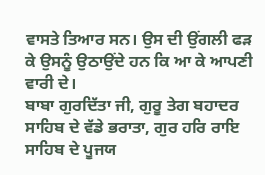ਵਾਸਤੇ ਤਿਆਰ ਸਨ। ਉਸ ਦੀ ਉਂਗਲੀ ਫੜ ਕੇ ਉਸਨੂੰ ਉਠਾਉਂਦੇ ਹਨ ਕਿ ਆ ਕੇ ਆਪਣੀ ਵਾਰੀ ਦੇ।
ਬਾਬਾ ਗੁਰਦਿੱਤਾ ਜੀ, ਗੁਰੂ ਤੇਗ ਬਹਾਦਰ ਸਾਹਿਬ ਦੇ ਵੱਡੇ ਭਰਾਤਾ, ਗੁਰ ਹਰਿ ਰਾਇ ਸਾਹਿਬ ਦੇ ਪੂਜਯ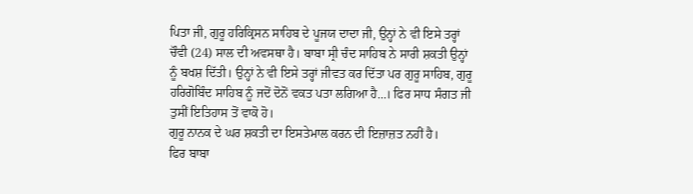ਪਿਤਾ ਜੀ, ਗੁਰੂ ਹਰਿਕ੍ਰਿਸਨ ਸਾਹਿਬ ਦੇ ਪੂਜਯ ਦਾਦਾ ਜੀ, ਉਨ੍ਹਾਂ ਨੇ ਵੀ ਇਸੇ ਤਰ੍ਹਾਂ ਚੌਵੀ (24) ਸਾਲ ਦੀ ਅਵਸਥਾ ਹੈ। ਬਾਬਾ ਸ੍ਰੀ ਚੰਦ ਸਾਹਿਬ ਨੇ ਸਾਰੀ ਸ਼ਕਤੀ ਉਨ੍ਹਾਂ ਨੂੰ ਬਖਸ਼ ਦਿੱਤੀ। ਉਨ੍ਹਾਂ ਨੇ ਵੀ ਇਸੇ ਤਰ੍ਹਾਂ ਜੀਵਤ ਕਰ ਦਿੱਤਾ ਪਰ ਗੁਰੂ ਸਾਹਿਬ, ਗੁਰੂ ਹਰਿਗੋਬਿੰਦ ਸਾਹਿਬ ਨੂੰ ਜਦੋਂ ਦੋਨੋਂ ਵਕਤ ਪਤਾ ਲਗਿਆ ਹੈ...। ਫਿਰ ਸਾਧ ਸੰਗਤ ਜੀ ਤੁਸੀਂ ਇਤਿਹਾਸ ਤੋਂ ਵਾਕੋ ਹੋ।
ਗੁਰੂ ਨਾਨਕ ਦੇ ਘਰ ਸ਼ਕਤੀ ਦਾ ਇਸਤੇਮਾਲ ਕਰਨ ਦੀ ਇਜ਼ਾਜ਼ਤ ਨਹੀਂ ਹੈ।
ਫਿਰ ਬਾਬਾ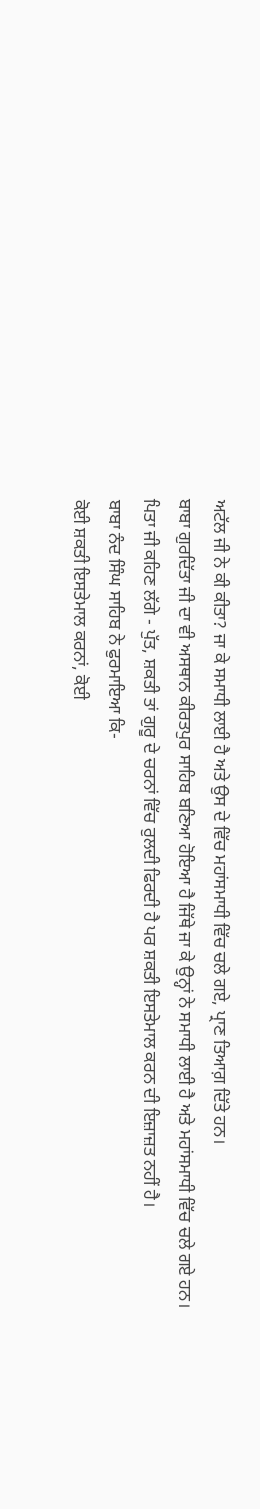ਅਟੱਲ ਜੀ ਨੇ ਕੀ ਕੀਤਾ? ਜਾ ਕੇ ਸਮਾਧੀ ਲਾਈ ਹੈ ਅਤੇ ਉਸ ਦੇ ਵਿੱਚ ਮਹਾਂਸਮਾਧੀ ਵਿੱਚ ਚਲੇ ਗਏ, ਪ੍ਰਾਣ ਤਿਆਗ਼ ਦਿੱਤੇ ਹਨ।
ਬਾਬਾ ਗੁਰਦਿੱਤਾ ਜੀ ਦਾ ਵੀ ਅਸਥਾਨ ਕੀਰਤਪੁਰ ਸਾਹਿਬ ਬਣਿਆ ਹੋਇਆ ਹੈ ਜਿੱਥੇ ਜਾ ਕੇ ਉਨ੍ਹਾਂ ਨੇ ਸਮਾਧੀ ਲਾਈ ਹੈ ਅਤੇ ਮਹਾਂਸਮਾਧੀ ਵਿੱਚ ਚਲੇ ਗਏ ਹਨ।
ਪਿਤਾ ਜੀ ਕਹਿਣ ਲੱਗੇ - ਪੁੱਤ, ਸ਼ਕਤੀ ਤਾਂ ਗੁਰੂ ਦੇ ਚਰਨਾਂ ਵਿੱਚ ਰੁਲਦੀ ਫਿਰਦੀ ਹੈ ਪਰ ਸ਼ਕਤੀ ਇਸਤੇਮਾਲ ਕਰਨ ਦੀ ਇਜ਼ਾਜ਼ਤ ਨਹੀਂ ਹੈ।
ਬਾਬਾ ਨੰਦ ਸਿੰਘ ਸਾਹਿਬ ਨੇ ਫੁਰਮਾਇਆ ਕਿ-
ਕੋਈ ਸ਼ਕਤੀ ਇਸਤੇਮਾਲ ਕਰਨਾਂ, ਕੋਈ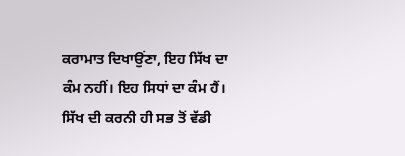ਕਰਾਮਾਤ ਦਿਖਾਉਂਣਾ, ਇਹ ਸਿੱਖ ਦਾ ਕੰਮ ਨਹੀਂ। ਇਹ ਸਿਧਾਂ ਦਾ ਕੰਮ ਹੈਂ। ਸਿੱਖ ਦੀ ਕਰਨੀ ਹੀ ਸਭ ਤੋਂ ਵੱਡੀ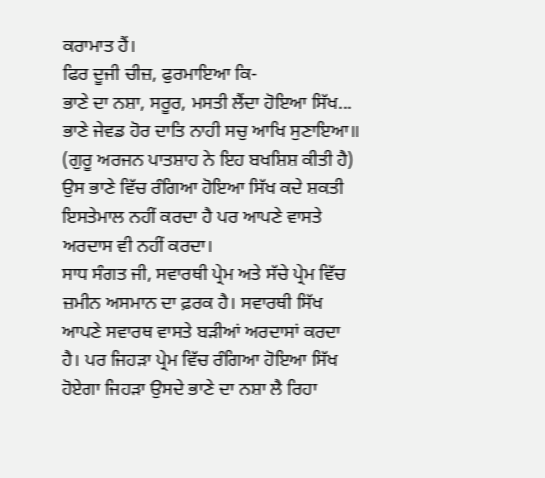ਕਰਾਮਾਤ ਹੈਂ।
ਫਿਰ ਦੂਜੀ ਚੀਜ਼, ਫੁਰਮਾਇਆ ਕਿ-
ਭਾਣੇ ਦਾ ਨਸ਼ਾ, ਸਰੂਰ, ਮਸਤੀ ਲੈਂਦਾ ਹੋਇਆ ਸਿੱਖ...
ਭਾਣੇ ਜੇਵਡ ਹੋਰ ਦਾਤਿ ਨਾਹੀ ਸਚੁ ਆਖਿ ਸੁਣਾਇਆ॥
(ਗੁਰੂ ਅਰਜਨ ਪਾਤਸ਼ਾਹ ਨੇ ਇਹ ਬਖਸ਼ਿਸ਼ ਕੀਤੀ ਹੈ) ਉਸ ਭਾਣੇ ਵਿੱਚ ਰੰਗਿਆ ਹੋਇਆ ਸਿੱਖ ਕਦੇ ਸ਼ਕਤੀ ਇਸਤੇਮਾਲ ਨਹੀਂ ਕਰਦਾ ਹੈ ਪਰ ਆਪਣੇ ਵਾਸਤੇ ਅਰਦਾਸ ਵੀ ਨਹੀਂ ਕਰਦਾ।
ਸਾਧ ਸੰਗਤ ਜੀ, ਸਵਾਰਥੀ ਪ੍ਰੇਮ ਅਤੇ ਸੱਚੇ ਪ੍ਰੇਮ ਵਿੱਚ ਜ਼ਮੀਨ ਅਸਮਾਨ ਦਾ ਫ਼ਰਕ ਹੈ। ਸਵਾਰਥੀ ਸਿੱਖ ਆਪਣੇ ਸਵਾਰਥ ਵਾਸਤੇ ਬੜੀਆਂ ਅਰਦਾਸਾਂ ਕਰਦਾ ਹੈ। ਪਰ ਜਿਹੜਾ ਪ੍ਰੇਮ ਵਿੱਚ ਰੰਗਿਆ ਹੋਇਆ ਸਿੱਖ ਹੋਏਗਾ ਜਿਹੜਾ ਉਸਦੇ ਭਾਣੇ ਦਾ ਨਸ਼ਾ ਲੈ ਰਿਹਾ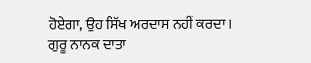ਹੋਏਗਾ, ਉਹ ਸਿੱਖ ਅਰਦਾਸ ਨਹੀਂ ਕਰਦਾ।
ਗੁਰੂ ਨਾਨਕ ਦਾਤਾ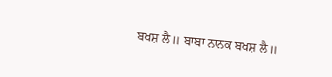ਬਖਸ਼ ਲੈ॥ ਬਾਬਾ ਨਾਨਕ ਬਖਸ਼ ਲੈ॥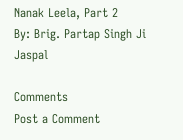Nanak Leela, Part 2
By: Brig. Partap Singh Ji Jaspal

Comments
Post a Comment